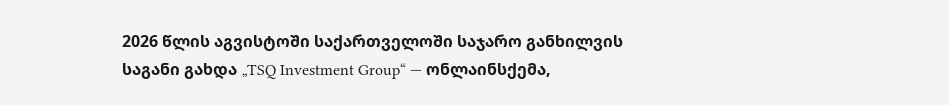2026 წლის აგვისტოში საქართველოში საჯარო განხილვის საგანი გახდა „TSQ Investment Group“ — ონლაინსქემა,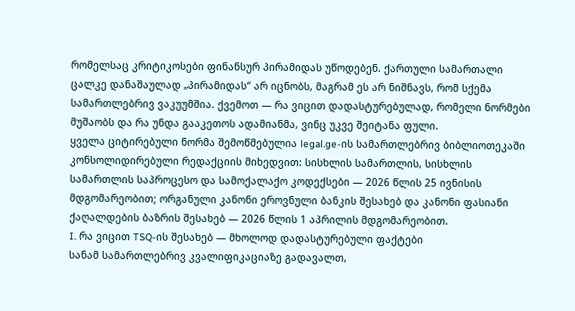რომელსაც კრიტიკოსები ფინანსურ პირამიდას უწოდებენ. ქართული სამართალი ცალკე დანაშაულად „პირამიდას“ არ იცნობს, მაგრამ ეს არ ნიშნავს, რომ სქემა სამართლებრივ ვაკუუმშია. ქვემოთ — რა ვიცით დადასტურებულად, რომელი ნორმები მუშაობს და რა უნდა გააკეთოს ადამიანმა, ვინც უკვე შეიტანა ფული.
ყველა ციტირებული ნორმა შემოწმებულია legal.ge-ის სამართლებრივ ბიბლიოთეკაში კონსოლიდირებული რედაქციის მიხედვით: სისხლის სამართლის, სისხლის სამართლის საპროცესო და სამოქალაქო კოდექსები — 2026 წლის 25 ივნისის მდგომარეობით; ორგანული კანონი ეროვნული ბანკის შესახებ და კანონი ფასიანი ქაღალდების ბაზრის შესახებ — 2026 წლის 1 აპრილის მდგომარეობით.
I. რა ვიცით TSQ-ის შესახებ — მხოლოდ დადასტურებული ფაქტები
სანამ სამართლებრივ კვალიფიკაციაზე გადავალთ,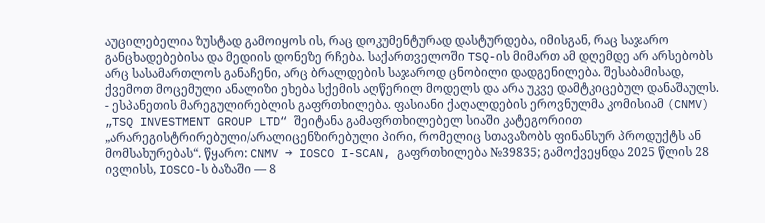აუცილებელია ზუსტად გამოიყოს ის, რაც დოკუმენტურად დასტურდება, იმისგან, რაც საჯარო განცხადებებისა და მედიის დონეზე რჩება. საქართველოში TSQ-ის მიმართ ამ დღემდე არ არსებობს არც სასამართლოს განაჩენი, არც ბრალდების საჯაროდ ცნობილი დადგენილება. შესაბამისად, ქვემოთ მოცემული ანალიზი ეხება სქემის აღწერილ მოდელს და არა უკვე დამტკიცებულ დანაშაულს.
- ესპანეთის მარეგულირებლის გაფრთხილება. ფასიანი ქაღალდების ეროვნულმა კომისიამ (CNMV) „TSQ INVESTMENT GROUP LTD“ შეიტანა გამაფრთხილებელ სიაში კატეგორიით „არარეგისტრირებული/არალიცენზირებული პირი, რომელიც სთავაზობს ფინანსურ პროდუქტს ან მომსახურებას“. წყარო: CNMV → IOSCO I-SCAN, გაფრთხილება №39835; გამოქვეყნდა 2025 წლის 28 ივლისს, IOSCO-ს ბაზაში — 8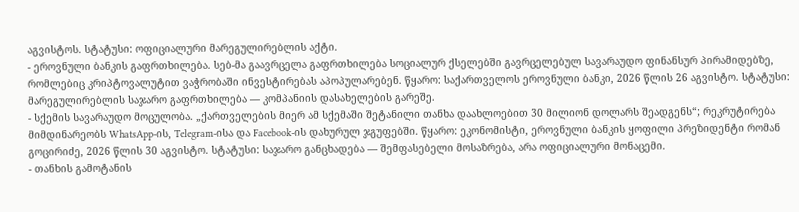აგვისტოს. სტატუსი: ოფიციალური მარეგულირებლის აქტი.
- ეროვნული ბანკის გაფრთხილება. სებ-მა გაავრცელა გაფრთხილება სოციალურ ქსელებში გავრცელებულ სავარაუდო ფინანსურ პირამიდებზე, რომლებიც კრიპტოვალუტით ვაჭრობაში ინვესტირებას აპოპულარებენ. წყარო: საქართველოს ეროვნული ბანკი, 2026 წლის 26 აგვისტო. სტატუსი: მარეგულირებლის საჯარო გაფრთხილება — კომპანიის დასახელების გარეშე.
- სქემის სავარაუდო მოცულობა. „ქართველების მიერ ამ სქემაში შეტანილი თანხა დაახლოებით 30 მილიონ დოლარს შეადგენს“; რეკრუტირება მიმდინარეობს WhatsApp-ის, Telegram-ისა და Facebook-ის დახურულ ჯგუფებში. წყარო: ეკონომისტი, ეროვნული ბანკის ყოფილი პრეზიდენტი რომან გოცირიძე, 2026 წლის 30 აგვისტო. სტატუსი: საჯარო განცხადება — შემფასებელი მოსაზრება, არა ოფიციალური მონაცემი.
- თანხის გამოტანის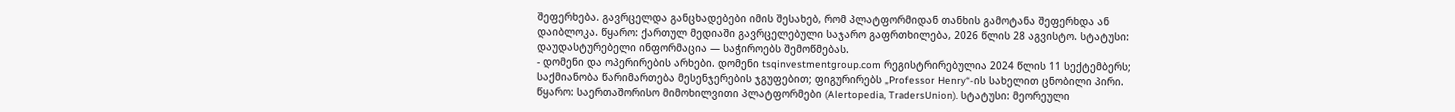შეფერხება. გავრცელდა განცხადებები იმის შესახებ, რომ პლატფორმიდან თანხის გამოტანა შეფერხდა ან დაიბლოკა. წყარო: ქართულ მედიაში გავრცელებული საჯარო გაფრთხილება, 2026 წლის 28 აგვისტო. სტატუსი: დაუდასტურებელი ინფორმაცია — საჭიროებს შემოწმებას.
- დომენი და ოპერირების არხები. დომენი tsqinvestmentgroup.com რეგისტრირებულია 2024 წლის 11 სექტემბერს; საქმიანობა წარიმართება მესენჯერების ჯგუფებით; ფიგურირებს „Professor Henry“-ის სახელით ცნობილი პირი. წყარო: საერთაშორისო მიმოხილვითი პლატფორმები (Alertopedia, TradersUnion). სტატუსი: მეორეული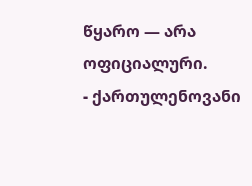წყარო — არა ოფიციალური.
- ქართულენოვანი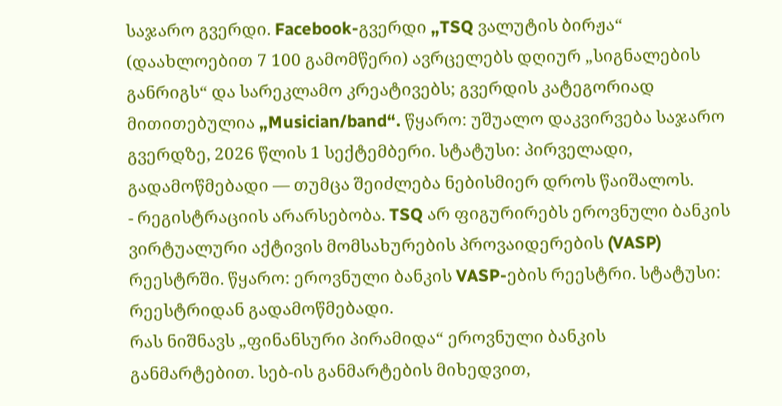საჯარო გვერდი. Facebook-გვერდი „TSQ ვალუტის ბირჟა“ (დაახლოებით 7 100 გამომწერი) ავრცელებს დღიურ „სიგნალების განრიგს“ და სარეკლამო კრეატივებს; გვერდის კატეგორიად მითითებულია „Musician/band“. წყარო: უშუალო დაკვირვება საჯარო გვერდზე, 2026 წლის 1 სექტემბერი. სტატუსი: პირველადი, გადამოწმებადი — თუმცა შეიძლება ნებისმიერ დროს წაიშალოს.
- რეგისტრაციის არარსებობა. TSQ არ ფიგურირებს ეროვნული ბანკის ვირტუალური აქტივის მომსახურების პროვაიდერების (VASP) რეესტრში. წყარო: ეროვნული ბანკის VASP-ების რეესტრი. სტატუსი: რეესტრიდან გადამოწმებადი.
რას ნიშნავს „ფინანსური პირამიდა“ ეროვნული ბანკის განმარტებით. სებ-ის განმარტების მიხედვით,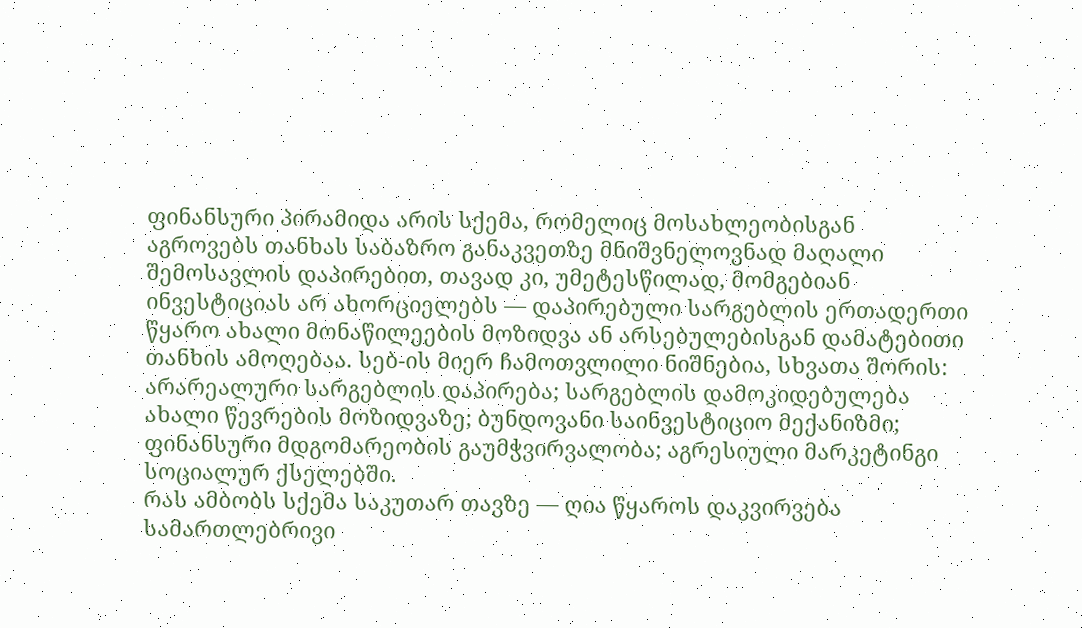ფინანსური პირამიდა არის სქემა, რომელიც მოსახლეობისგან აგროვებს თანხას საბაზრო განაკვეთზე მნიშვნელოვნად მაღალი შემოსავლის დაპირებით, თავად კი, უმეტესწილად, მომგებიან ინვესტიციას არ ახორციელებს — დაპირებული სარგებლის ერთადერთი წყარო ახალი მონაწილეების მოზიდვა ან არსებულებისგან დამატებითი თანხის ამოღებაა. სებ-ის მიერ ჩამოთვლილი ნიშნებია, სხვათა შორის: არარეალური სარგებლის დაპირება; სარგებლის დამოკიდებულება ახალი წევრების მოზიდვაზე; ბუნდოვანი საინვესტიციო მექანიზმი; ფინანსური მდგომარეობის გაუმჭვირვალობა; აგრესიული მარკეტინგი სოციალურ ქსელებში.
რას ამბობს სქემა საკუთარ თავზე — ღია წყაროს დაკვირვება
სამართლებრივი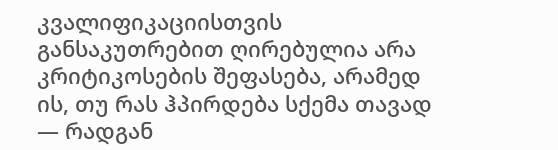კვალიფიკაციისთვის განსაკუთრებით ღირებულია არა კრიტიკოსების შეფასება, არამედ ის, თუ რას ჰპირდება სქემა თავად — რადგან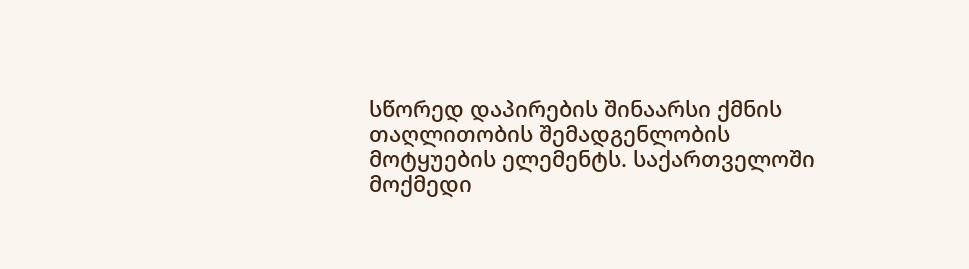სწორედ დაპირების შინაარსი ქმნის თაღლითობის შემადგენლობის მოტყუების ელემენტს. საქართველოში მოქმედი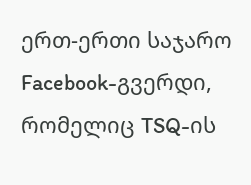ერთ-ერთი საჯარო Facebook-გვერდი, რომელიც TSQ-ის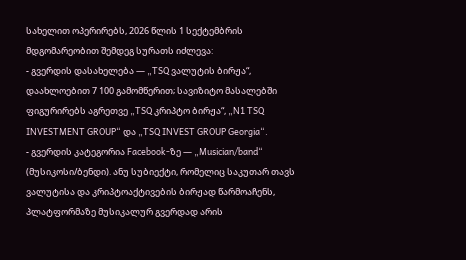სახელით ოპერირებს, 2026 წლის 1 სექტემბრის მდგომარეობით შემდეგ სურათს იძლევა:
- გვერდის დასახელება — „TSQ ვალუტის ბირჟა“, დაახლოებით 7 100 გამომწერით; სავიზიტო მასალებში ფიგურირებს აგრეთვე „TSQ კრიპტო ბირჟა“, „N1 TSQ INVESTMENT GROUP“ და „TSQ INVEST GROUP Georgia“.
- გვერდის კატეგორია Facebook-ზე — „Musician/band“ (მუსიკოსი/ბენდი). ანუ სუბიექტი, რომელიც საკუთარ თავს ვალუტისა და კრიპტოაქტივების ბირჟად წარმოაჩენს, პლატფორმაზე მუსიკალურ გვერდად არის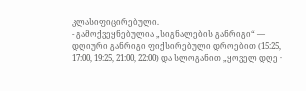კლასიფიცირებული.
- გამოქვეყნებულია „სიგნალების განრიგი“ — დღიური განრიგი ფიქსირებული დროებით (15:25, 17:00, 19:25, 21:00, 22:00) და სლოგანით „ყოველ დღე ·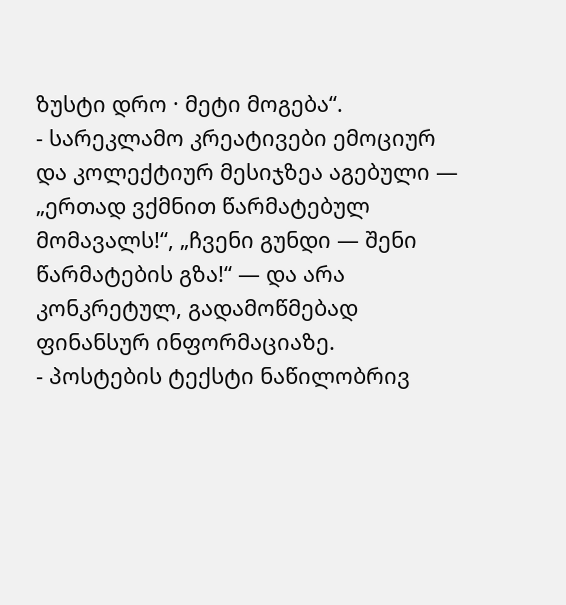ზუსტი დრო · მეტი მოგება“.
- სარეკლამო კრეატივები ემოციურ და კოლექტიურ მესიჯზეა აგებული — „ერთად ვქმნით წარმატებულ მომავალს!“, „ჩვენი გუნდი — შენი წარმატების გზა!“ — და არა კონკრეტულ, გადამოწმებად ფინანსურ ინფორმაციაზე.
- პოსტების ტექსტი ნაწილობრივ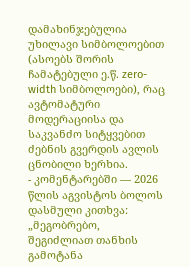დამახინჯებულია უხილავი სიმბოლოებით (ასოებს შორის ჩამატებული ე.წ. zero-width სიმბოლოები), რაც ავტომატური მოდერაციისა და საკვანძო სიტყვებით ძებნის გვერდის ავლის ცნობილი ხერხია.
- კომენტარებში — 2026 წლის აგვისტოს ბოლოს დასმული კითხვა: „მეგობრებო, შეგიძლიათ თანხის გამოტანა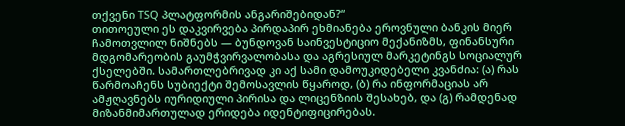თქვენი TSQ პლატფორმის ანგარიშებიდან?“
თითოეული ეს დაკვირვება პირდაპირ ეხმიანება ეროვნული ბანკის მიერ ჩამოთვლილ ნიშნებს — ბუნდოვან საინვესტიციო მექანიზმს, ფინანსური მდგომარეობის გაუმჭვირვალობასა და აგრესიულ მარკეტინგს სოციალურ ქსელებში. სამართლებრივად კი აქ სამი დამოუკიდებელი კვანძია: (ა) რას წარმოაჩენს სუბიექტი შემოსავლის წყაროდ, (ბ) რა ინფორმაციას არ ამჟღავნებს იურიდიული პირისა და ლიცენზიის შესახებ, და (გ) რამდენად მიზანმიმართულად ერიდება იდენტიფიცირებას.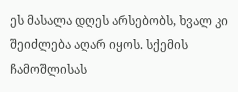ეს მასალა დღეს არსებობს, ხვალ კი შეიძლება აღარ იყოს. სქემის ჩამოშლისას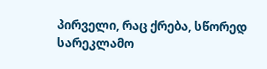პირველი, რაც ქრება, სწორედ სარეკლამო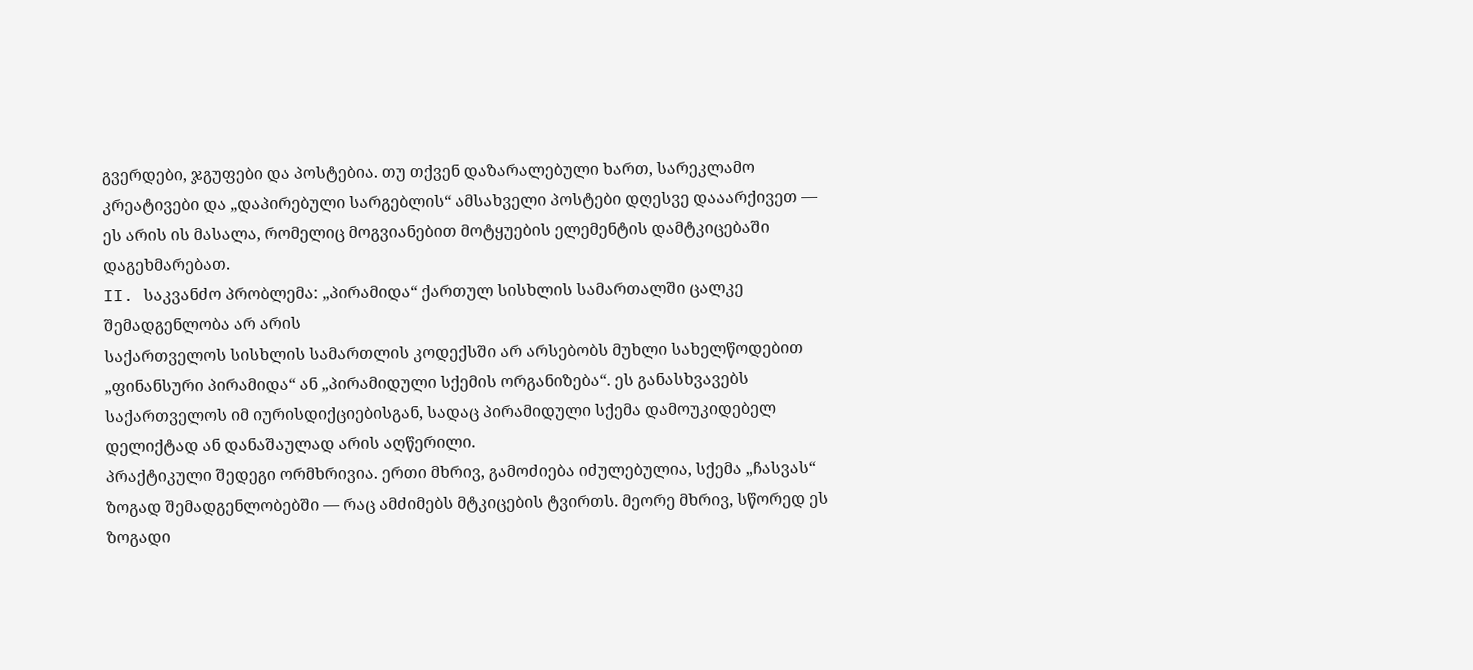გვერდები, ჯგუფები და პოსტებია. თუ თქვენ დაზარალებული ხართ, სარეკლამო კრეატივები და „დაპირებული სარგებლის“ ამსახველი პოსტები დღესვე დააარქივეთ — ეს არის ის მასალა, რომელიც მოგვიანებით მოტყუების ელემენტის დამტკიცებაში დაგეხმარებათ.
II. საკვანძო პრობლემა: „პირამიდა“ ქართულ სისხლის სამართალში ცალკე შემადგენლობა არ არის
საქართველოს სისხლის სამართლის კოდექსში არ არსებობს მუხლი სახელწოდებით „ფინანსური პირამიდა“ ან „პირამიდული სქემის ორგანიზება“. ეს განასხვავებს საქართველოს იმ იურისდიქციებისგან, სადაც პირამიდული სქემა დამოუკიდებელ დელიქტად ან დანაშაულად არის აღწერილი.
პრაქტიკული შედეგი ორმხრივია. ერთი მხრივ, გამოძიება იძულებულია, სქემა „ჩასვას“ ზოგად შემადგენლობებში — რაც ამძიმებს მტკიცების ტვირთს. მეორე მხრივ, სწორედ ეს ზოგადი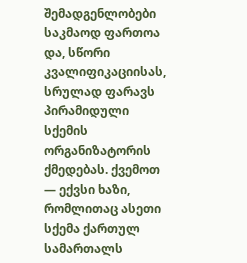შემადგენლობები საკმაოდ ფართოა და, სწორი კვალიფიკაციისას, სრულად ფარავს პირამიდული სქემის ორგანიზატორის ქმედებას. ქვემოთ — ექვსი ხაზი, რომლითაც ასეთი სქემა ქართულ სამართალს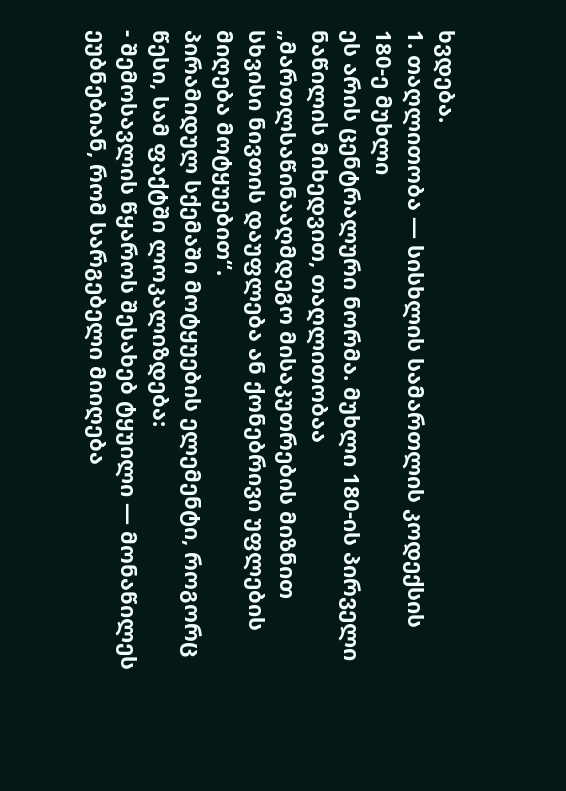ხვდება.
1. თაღლითობა — სისხლის სამართლის კოდექსის 180-ე მუხლი
ეს არის ცენტრალური ნორმა. მუხლი 180-ის პირველი ნაწილის მიხედვით, თაღლითობაა „მართლსაწინააღმდეგო მისაკუთრების მიზნით სხვისი ნივთის დაუფლება ან ქონებრივი უფლების მიღება მოტყუებით“.
პირამიდულ სქემაში მოტყუების ელემენტი, როგორც წესი, სამ ფაქტში ლოკალიზდება:
- შემოსავლის წყაროს შესახებ ტყუილი — მონაწილეს ეუბნებიან, რომ სარგებელი მიიღება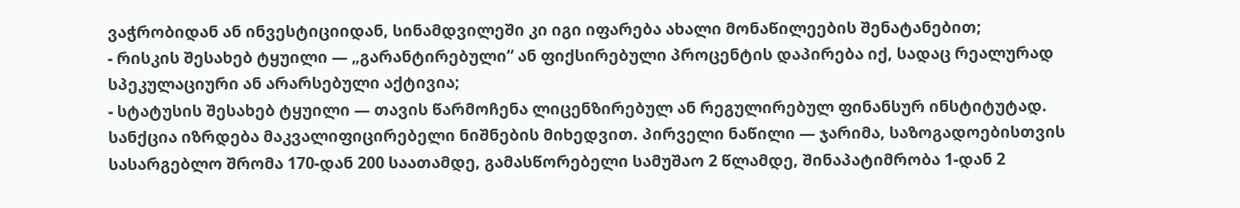ვაჭრობიდან ან ინვესტიციიდან, სინამდვილეში კი იგი იფარება ახალი მონაწილეების შენატანებით;
- რისკის შესახებ ტყუილი — „გარანტირებული“ ან ფიქსირებული პროცენტის დაპირება იქ, სადაც რეალურად სპეკულაციური ან არარსებული აქტივია;
- სტატუსის შესახებ ტყუილი — თავის წარმოჩენა ლიცენზირებულ ან რეგულირებულ ფინანსურ ინსტიტუტად.
სანქცია იზრდება მაკვალიფიცირებელი ნიშნების მიხედვით. პირველი ნაწილი — ჯარიმა, საზოგადოებისთვის სასარგებლო შრომა 170-დან 200 საათამდე, გამასწორებელი სამუშაო 2 წლამდე, შინაპატიმრობა 1-დან 2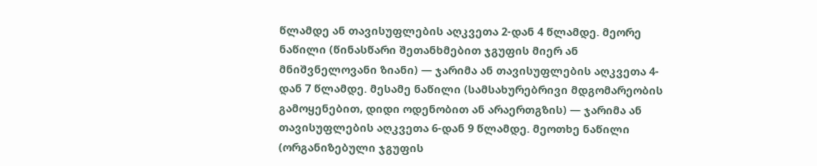წლამდე ან თავისუფლების აღკვეთა 2-დან 4 წლამდე. მეორე ნაწილი (წინასწარი შეთანხმებით ჯგუფის მიერ ან მნიშვნელოვანი ზიანი) — ჯარიმა ან თავისუფლების აღკვეთა 4-დან 7 წლამდე. მესამე ნაწილი (სამსახურებრივი მდგომარეობის გამოყენებით, დიდი ოდენობით ან არაერთგზის) — ჯარიმა ან თავისუფლების აღკვეთა 6-დან 9 წლამდე. მეოთხე ნაწილი (ორგანიზებული ჯგუფის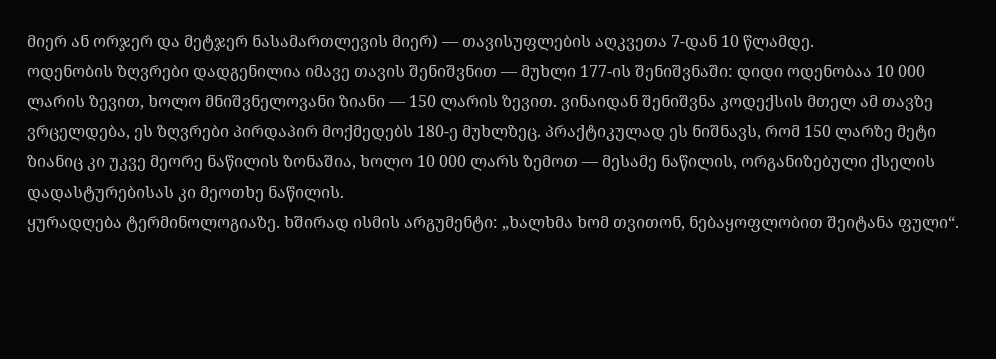მიერ ან ორჯერ და მეტჯერ ნასამართლევის მიერ) — თავისუფლების აღკვეთა 7-დან 10 წლამდე.
ოდენობის ზღვრები დადგენილია იმავე თავის შენიშვნით — მუხლი 177-ის შენიშვნაში: დიდი ოდენობაა 10 000 ლარის ზევით, ხოლო მნიშვნელოვანი ზიანი — 150 ლარის ზევით. ვინაიდან შენიშვნა კოდექსის მთელ ამ თავზე ვრცელდება, ეს ზღვრები პირდაპირ მოქმედებს 180-ე მუხლზეც. პრაქტიკულად ეს ნიშნავს, რომ 150 ლარზე მეტი ზიანიც კი უკვე მეორე ნაწილის ზონაშია, ხოლო 10 000 ლარს ზემოთ — მესამე ნაწილის, ორგანიზებული ქსელის დადასტურებისას კი მეოთხე ნაწილის.
ყურადღება ტერმინოლოგიაზე. ხშირად ისმის არგუმენტი: „ხალხმა ხომ თვითონ, ნებაყოფლობით შეიტანა ფული“.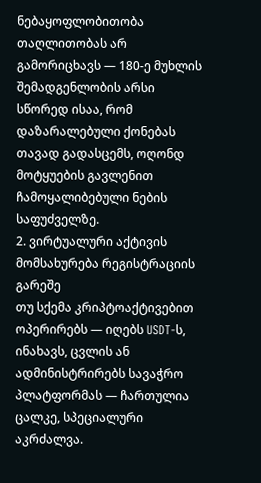ნებაყოფლობითობა თაღლითობას არ გამორიცხავს — 180-ე მუხლის შემადგენლობის არსი სწორედ ისაა, რომ დაზარალებული ქონებას თავად გადასცემს, ოღონდ მოტყუების გავლენით ჩამოყალიბებული ნების საფუძველზე.
2. ვირტუალური აქტივის მომსახურება რეგისტრაციის გარეშე
თუ სქემა კრიპტოაქტივებით ოპერირებს — იღებს USDT-ს, ინახავს, ცვლის ან ადმინისტრირებს სავაჭრო პლატფორმას — ჩართულია ცალკე, სპეციალური აკრძალვა.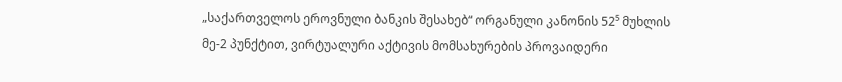„საქართველოს ეროვნული ბანკის შესახებ“ ორგანული კანონის 52⁵ მუხლის მე-2 პუნქტით, ვირტუალური აქტივის მომსახურების პროვაიდერი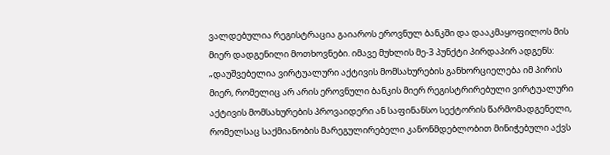ვალდებულია რეგისტრაცია გაიაროს ეროვნულ ბანკში და დააკმაყოფილოს მის მიერ დადგენილი მოთხოვნები. იმავე მუხლის მე-3 პუნქტი პირდაპირ ადგენს: „დაუშვებელია ვირტუალური აქტივის მომსახურების განხორციელება იმ პირის მიერ, რომელიც არ არის ეროვნული ბანკის მიერ რეგისტრირებული ვირტუალური აქტივის მომსახურების პროვაიდერი ან საფინანსო სექტორის წარმომადგენელი, რომელსაც საქმიანობის მარეგულირებელი კანონმდებლობით მინიჭებული აქვს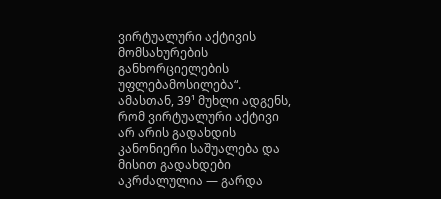ვირტუალური აქტივის მომსახურების განხორციელების უფლებამოსილება“.
ამასთან, 39¹ მუხლი ადგენს, რომ ვირტუალური აქტივი არ არის გადახდის კანონიერი საშუალება და მისით გადახდები აკრძალულია — გარდა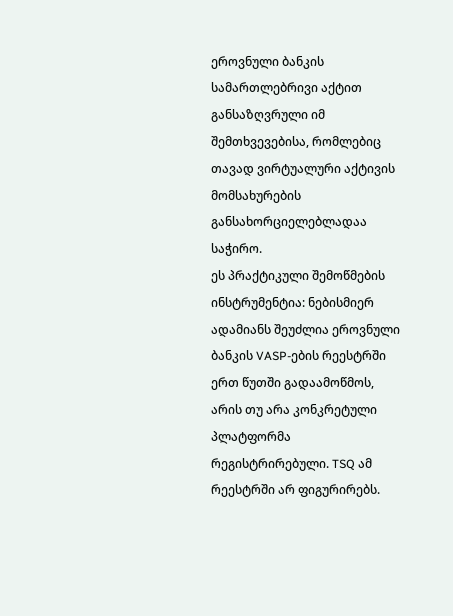ეროვნული ბანკის სამართლებრივი აქტით განსაზღვრული იმ შემთხვევებისა, რომლებიც თავად ვირტუალური აქტივის მომსახურების განსახორციელებლადაა საჭირო.
ეს პრაქტიკული შემოწმების ინსტრუმენტია: ნებისმიერ ადამიანს შეუძლია ეროვნული ბანკის VASP-ების რეესტრში ერთ წუთში გადაამოწმოს, არის თუ არა კონკრეტული პლატფორმა რეგისტრირებული. TSQ ამ რეესტრში არ ფიგურირებს.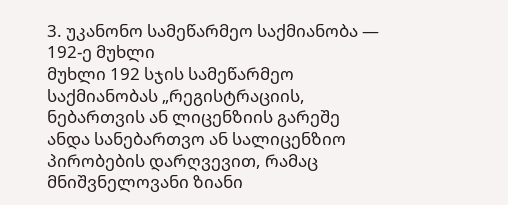3. უკანონო სამეწარმეო საქმიანობა — 192-ე მუხლი
მუხლი 192 სჯის სამეწარმეო საქმიანობას „რეგისტრაციის, ნებართვის ან ლიცენზიის გარეშე ანდა სანებართვო ან სალიცენზიო პირობების დარღვევით, რამაც მნიშვნელოვანი ზიანი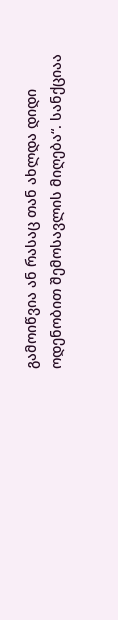გამოიწვია ან რასაც თან ახლდა დიდი ოდენობით შემოსავლის მიღება“. სანქციაა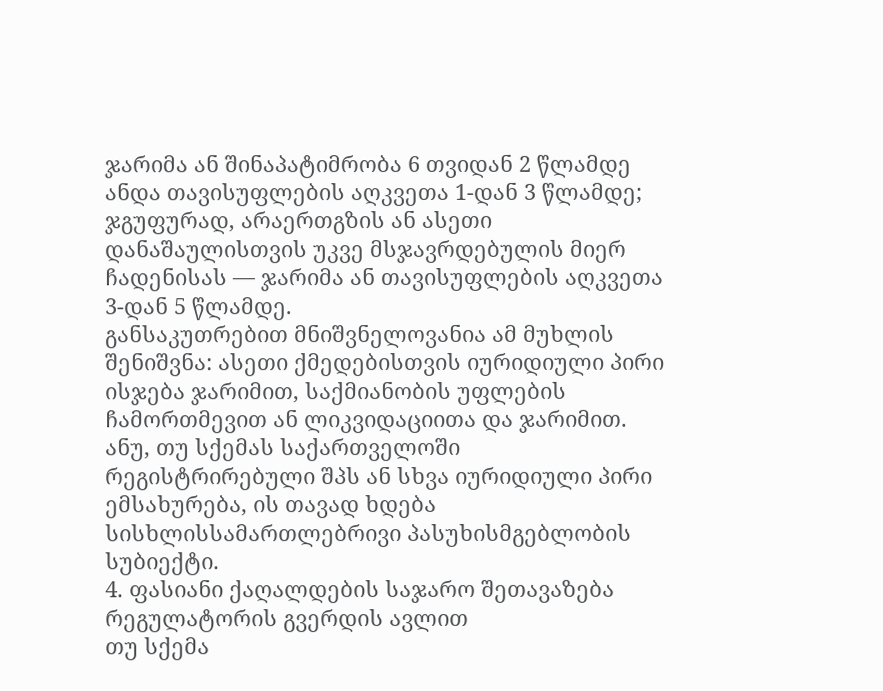ჯარიმა ან შინაპატიმრობა 6 თვიდან 2 წლამდე ანდა თავისუფლების აღკვეთა 1-დან 3 წლამდე; ჯგუფურად, არაერთგზის ან ასეთი დანაშაულისთვის უკვე მსჯავრდებულის მიერ ჩადენისას — ჯარიმა ან თავისუფლების აღკვეთა 3-დან 5 წლამდე.
განსაკუთრებით მნიშვნელოვანია ამ მუხლის შენიშვნა: ასეთი ქმედებისთვის იურიდიული პირი ისჯება ჯარიმით, საქმიანობის უფლების ჩამორთმევით ან ლიკვიდაციითა და ჯარიმით. ანუ, თუ სქემას საქართველოში რეგისტრირებული შპს ან სხვა იურიდიული პირი ემსახურება, ის თავად ხდება სისხლისსამართლებრივი პასუხისმგებლობის სუბიექტი.
4. ფასიანი ქაღალდების საჯარო შეთავაზება რეგულატორის გვერდის ავლით
თუ სქემა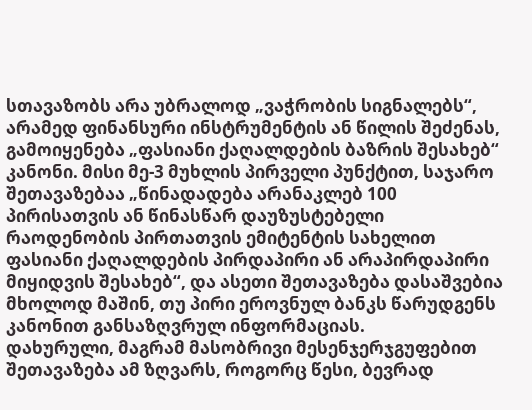სთავაზობს არა უბრალოდ „ვაჭრობის სიგნალებს“, არამედ ფინანსური ინსტრუმენტის ან წილის შეძენას, გამოიყენება „ფასიანი ქაღალდების ბაზრის შესახებ“ კანონი. მისი მე-3 მუხლის პირველი პუნქტით, საჯარო შეთავაზებაა „წინადადება არანაკლებ 100 პირისათვის ან წინასწარ დაუზუსტებელი რაოდენობის პირთათვის ემიტენტის სახელით ფასიანი ქაღალდების პირდაპირი ან არაპირდაპირი მიყიდვის შესახებ“, და ასეთი შეთავაზება დასაშვებია მხოლოდ მაშინ, თუ პირი ეროვნულ ბანკს წარუდგენს კანონით განსაზღვრულ ინფორმაციას.
დახურული, მაგრამ მასობრივი მესენჯერჯგუფებით შეთავაზება ამ ზღვარს, როგორც წესი, ბევრად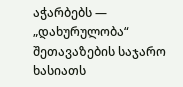აჭარბებს — „დახურულობა“ შეთავაზების საჯარო ხასიათს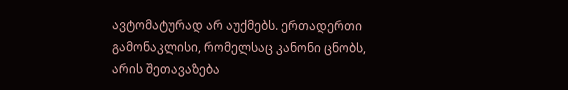ავტომატურად არ აუქმებს. ერთადერთი გამონაკლისი, რომელსაც კანონი ცნობს, არის შეთავაზება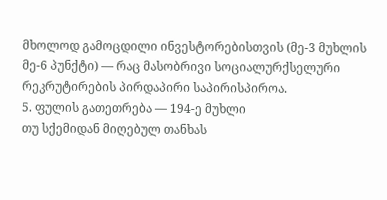მხოლოდ გამოცდილი ინვესტორებისთვის (მე-3 მუხლის მე-6 პუნქტი) — რაც მასობრივი სოციალურქსელური რეკრუტირების პირდაპირი საპირისპიროა.
5. ფულის გათეთრება — 194-ე მუხლი
თუ სქემიდან მიღებულ თანხას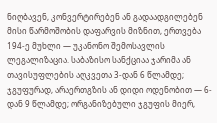ნიღბავენ, კონვერტირებენ ან გადაადგილებენ მისი წარმოშობის დაფარვის მიზნით, ერთვება 194-ე მუხლი — უკანონო შემოსავლის ლეგალიზაცია. საბაზისო სანქციაა ჯარიმა ან თავისუფლების აღკვეთა 3-დან 6 წლამდე; ჯგუფურად, არაერთგზის ან დიდი ოდენობით — 6-დან 9 წლამდე; ორგანიზებული ჯგუფის მიერ,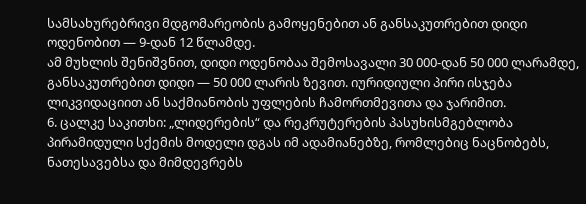სამსახურებრივი მდგომარეობის გამოყენებით ან განსაკუთრებით დიდი ოდენობით — 9-დან 12 წლამდე.
ამ მუხლის შენიშვნით, დიდი ოდენობაა შემოსავალი 30 000-დან 50 000 ლარამდე, განსაკუთრებით დიდი — 50 000 ლარის ზევით. იურიდიული პირი ისჯება ლიკვიდაციით ან საქმიანობის უფლების ჩამორთმევითა და ჯარიმით.
6. ცალკე საკითხი: „ლიდერების“ და რეკრუტერების პასუხისმგებლობა
პირამიდული სქემის მოდელი დგას იმ ადამიანებზე, რომლებიც ნაცნობებს, ნათესავებსა და მიმდევრებს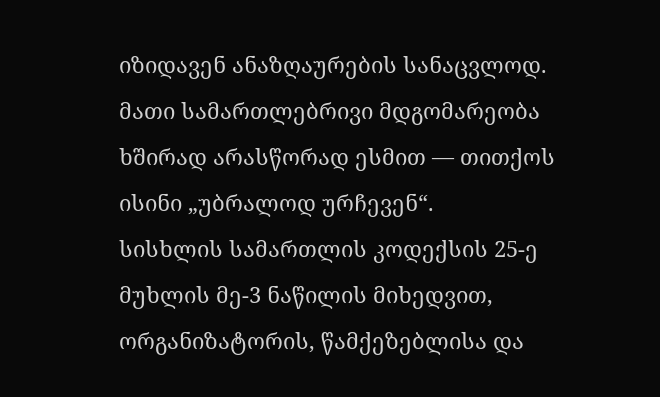იზიდავენ ანაზღაურების სანაცვლოდ. მათი სამართლებრივი მდგომარეობა ხშირად არასწორად ესმით — თითქოს ისინი „უბრალოდ ურჩევენ“.
სისხლის სამართლის კოდექსის 25-ე მუხლის მე-3 ნაწილის მიხედვით, ორგანიზატორის, წამქეზებლისა და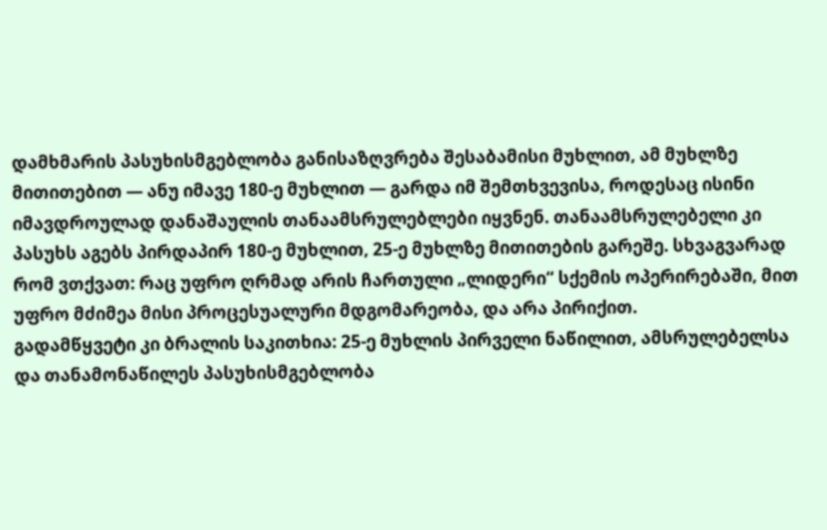დამხმარის პასუხისმგებლობა განისაზღვრება შესაბამისი მუხლით, ამ მუხლზე მითითებით — ანუ იმავე 180-ე მუხლით — გარდა იმ შემთხვევისა, როდესაც ისინი იმავდროულად დანაშაულის თანაამსრულებლები იყვნენ. თანაამსრულებელი კი პასუხს აგებს პირდაპირ 180-ე მუხლით, 25-ე მუხლზე მითითების გარეშე. სხვაგვარად რომ ვთქვათ: რაც უფრო ღრმად არის ჩართული „ლიდერი“ სქემის ოპერირებაში, მით უფრო მძიმეა მისი პროცესუალური მდგომარეობა, და არა პირიქით.
გადამწყვეტი კი ბრალის საკითხია: 25-ე მუხლის პირველი ნაწილით, ამსრულებელსა და თანამონაწილეს პასუხისმგებლობა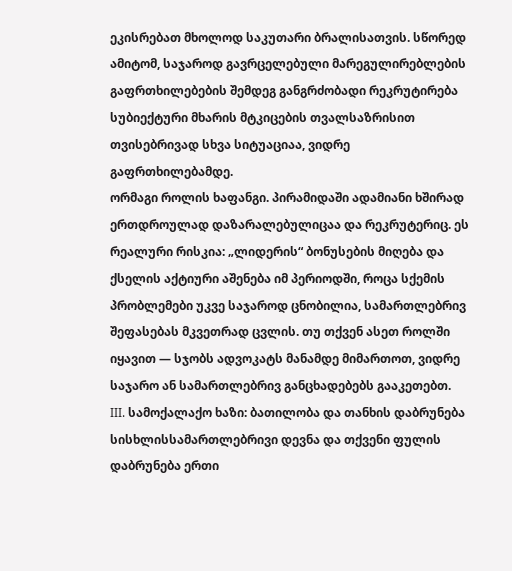ეკისრებათ მხოლოდ საკუთარი ბრალისათვის. სწორედ ამიტომ, საჯაროდ გავრცელებული მარეგულირებლების გაფრთხილებების შემდეგ განგრძობადი რეკრუტირება სუბიექტური მხარის მტკიცების თვალსაზრისით თვისებრივად სხვა სიტუაციაა, ვიდრე გაფრთხილებამდე.
ორმაგი როლის ხაფანგი. პირამიდაში ადამიანი ხშირად ერთდროულად დაზარალებულიცაა და რეკრუტერიც. ეს რეალური რისკია: „ლიდერის“ ბონუსების მიღება და ქსელის აქტიური აშენება იმ პერიოდში, როცა სქემის პრობლემები უკვე საჯაროდ ცნობილია, სამართლებრივ შეფასებას მკვეთრად ცვლის. თუ თქვენ ასეთ როლში იყავით — სჯობს ადვოკატს მანამდე მიმართოთ, ვიდრე საჯარო ან სამართლებრივ განცხადებებს გააკეთებთ.
III. სამოქალაქო ხაზი: ბათილობა და თანხის დაბრუნება
სისხლისსამართლებრივი დევნა და თქვენი ფულის დაბრუნება ერთი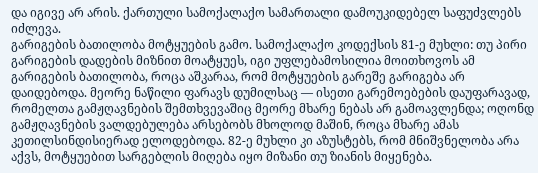და იგივე არ არის. ქართული სამოქალაქო სამართალი დამოუკიდებელ საფუძვლებს იძლევა.
გარიგების ბათილობა მოტყუების გამო. სამოქალაქო კოდექსის 81-ე მუხლი: თუ პირი გარიგების დადების მიზნით მოატყუეს, იგი უფლებამოსილია მოითხოვოს ამ გარიგების ბათილობა, როცა აშკარაა, რომ მოტყუების გარეშე გარიგება არ დაიდებოდა. მეორე ნაწილი ფარავს დუმილსაც — ისეთი გარემოებების დაუფარავად, რომელთა გამჟღავნების შემთხვევაშიც მეორე მხარე ნებას არ გამოავლენდა; ოღონდ გამჟღავნების ვალდებულება არსებობს მხოლოდ მაშინ, როცა მხარე ამას კეთილსინდისიერად ელოდებოდა. 82-ე მუხლი კი აზუსტებს, რომ მნიშვნელობა არა აქვს, მოტყუებით სარგებლის მიღება იყო მიზანი თუ ზიანის მიყენება.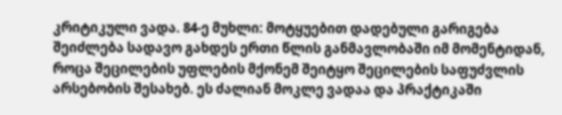კრიტიკული ვადა. 84-ე მუხლი: მოტყუებით დადებული გარიგება შეიძლება სადავო გახდეს ერთი წლის განმავლობაში იმ მომენტიდან, როცა შეცილების უფლების მქონემ შეიტყო შეცილების საფუძვლის არსებობის შესახებ. ეს ძალიან მოკლე ვადაა და პრაქტიკაში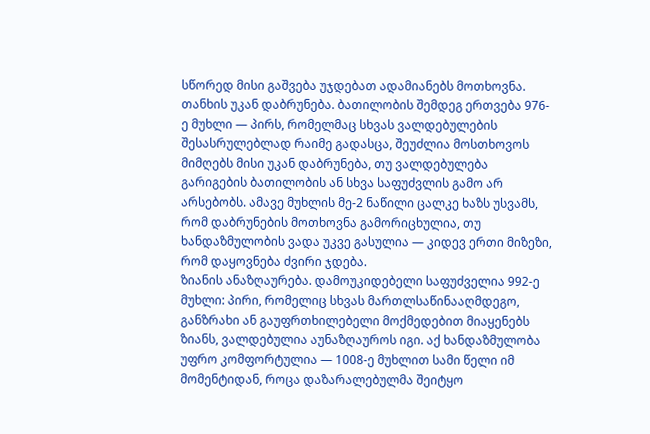სწორედ მისი გაშვება უჯდებათ ადამიანებს მოთხოვნა.
თანხის უკან დაბრუნება. ბათილობის შემდეგ ერთვება 976-ე მუხლი — პირს, რომელმაც სხვას ვალდებულების შესასრულებლად რაიმე გადასცა, შეუძლია მოსთხოვოს მიმღებს მისი უკან დაბრუნება, თუ ვალდებულება გარიგების ბათილობის ან სხვა საფუძვლის გამო არ არსებობს. ამავე მუხლის მე-2 ნაწილი ცალკე ხაზს უსვამს, რომ დაბრუნების მოთხოვნა გამორიცხულია, თუ ხანდაზმულობის ვადა უკვე გასულია — კიდევ ერთი მიზეზი, რომ დაყოვნება ძვირი ჯდება.
ზიანის ანაზღაურება. დამოუკიდებელი საფუძველია 992-ე მუხლი: პირი, რომელიც სხვას მართლსაწინააღმდეგო, განზრახი ან გაუფრთხილებელი მოქმედებით მიაყენებს ზიანს, ვალდებულია აუნაზღაუროს იგი. აქ ხანდაზმულობა უფრო კომფორტულია — 1008-ე მუხლით სამი წელი იმ მომენტიდან, როცა დაზარალებულმა შეიტყო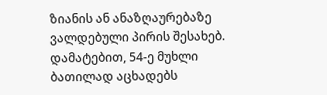ზიანის ან ანაზღაურებაზე ვალდებული პირის შესახებ.
დამატებით, 54-ე მუხლი ბათილად აცხადებს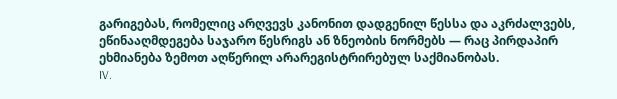გარიგებას, რომელიც არღვევს კანონით დადგენილ წესსა და აკრძალვებს, ეწინააღმდეგება საჯარო წესრიგს ან ზნეობის ნორმებს — რაც პირდაპირ ეხმიანება ზემოთ აღწერილ არარეგისტრირებულ საქმიანობას.
IV.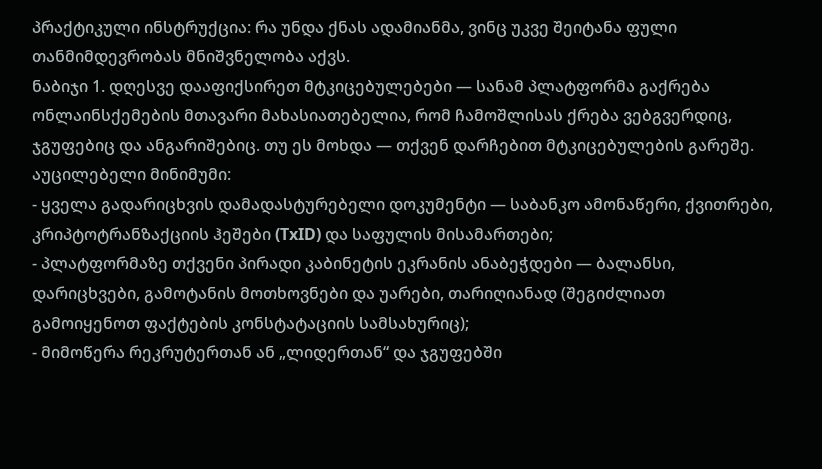პრაქტიკული ინსტრუქცია: რა უნდა ქნას ადამიანმა, ვინც უკვე შეიტანა ფული
თანმიმდევრობას მნიშვნელობა აქვს.
ნაბიჯი 1. დღესვე დააფიქსირეთ მტკიცებულებები — სანამ პლატფორმა გაქრება
ონლაინსქემების მთავარი მახასიათებელია, რომ ჩამოშლისას ქრება ვებგვერდიც, ჯგუფებიც და ანგარიშებიც. თუ ეს მოხდა — თქვენ დარჩებით მტკიცებულების გარეშე. აუცილებელი მინიმუმი:
- ყველა გადარიცხვის დამადასტურებელი დოკუმენტი — საბანკო ამონაწერი, ქვითრები, კრიპტოტრანზაქციის ჰეშები (TxID) და საფულის მისამართები;
- პლატფორმაზე თქვენი პირადი კაბინეტის ეკრანის ანაბეჭდები — ბალანსი, დარიცხვები, გამოტანის მოთხოვნები და უარები, თარიღიანად (შეგიძლიათ გამოიყენოთ ფაქტების კონსტატაციის სამსახურიც);
- მიმოწერა რეკრუტერთან ან „ლიდერთან“ და ჯგუფებში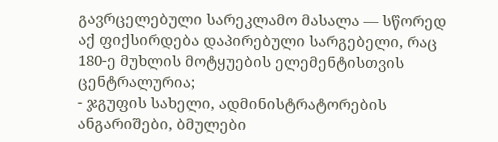გავრცელებული სარეკლამო მასალა — სწორედ აქ ფიქსირდება დაპირებული სარგებელი, რაც 180-ე მუხლის მოტყუების ელემენტისთვის ცენტრალურია;
- ჯგუფის სახელი, ადმინისტრატორების ანგარიშები, ბმულები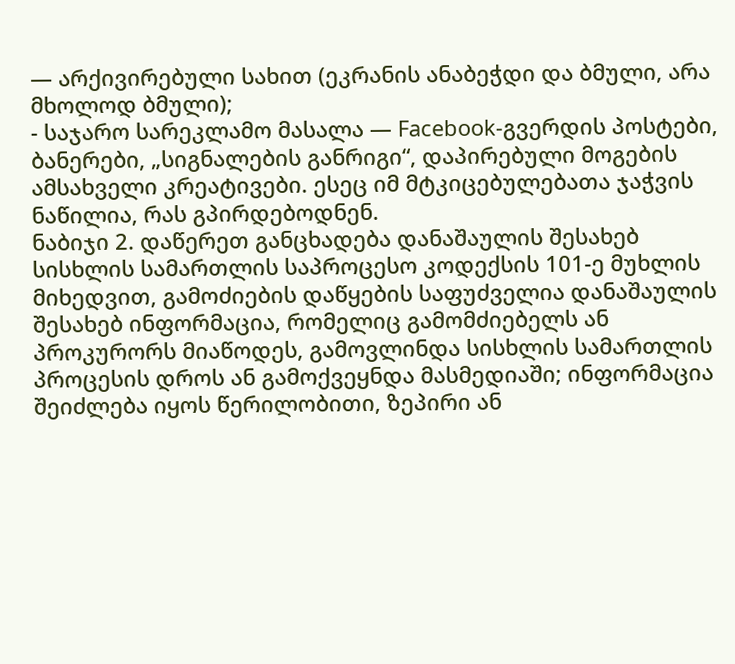— არქივირებული სახით (ეკრანის ანაბეჭდი და ბმული, არა მხოლოდ ბმული);
- საჯარო სარეკლამო მასალა — Facebook-გვერდის პოსტები, ბანერები, „სიგნალების განრიგი“, დაპირებული მოგების ამსახველი კრეატივები. ესეც იმ მტკიცებულებათა ჯაჭვის ნაწილია, რას გპირდებოდნენ.
ნაბიჯი 2. დაწერეთ განცხადება დანაშაულის შესახებ
სისხლის სამართლის საპროცესო კოდექსის 101-ე მუხლის მიხედვით, გამოძიების დაწყების საფუძველია დანაშაულის შესახებ ინფორმაცია, რომელიც გამომძიებელს ან პროკურორს მიაწოდეს, გამოვლინდა სისხლის სამართლის პროცესის დროს ან გამოქვეყნდა მასმედიაში; ინფორმაცია შეიძლება იყოს წერილობითი, ზეპირი ან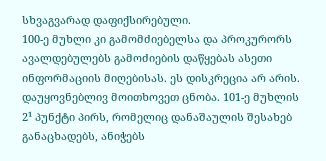სხვაგვარად დაფიქსირებული.
100-ე მუხლი კი გამომძიებელსა და პროკურორს ავალდებულებს გამოძიების დაწყებას ასეთი ინფორმაციის მიღებისას. ეს დისკრეცია არ არის.
დაუყოვნებლივ მოითხოვეთ ცნობა. 101-ე მუხლის 2¹ პუნქტი პირს, რომელიც დანაშაულის შესახებ განაცხადებს, ანიჭებს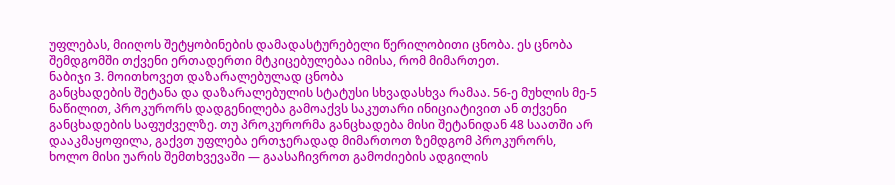უფლებას, მიიღოს შეტყობინების დამადასტურებელი წერილობითი ცნობა. ეს ცნობა შემდგომში თქვენი ერთადერთი მტკიცებულებაა იმისა, რომ მიმართეთ.
ნაბიჯი 3. მოითხოვეთ დაზარალებულად ცნობა
განცხადების შეტანა და დაზარალებულის სტატუსი სხვადასხვა რამაა. 56-ე მუხლის მე-5 ნაწილით, პროკურორს დადგენილება გამოაქვს საკუთარი ინიციატივით ან თქვენი განცხადების საფუძველზე. თუ პროკურორმა განცხადება მისი შეტანიდან 48 საათში არ დააკმაყოფილა, გაქვთ უფლება ერთჯერადად მიმართოთ ზემდგომ პროკურორს, ხოლო მისი უარის შემთხვევაში — გაასაჩივროთ გამოძიების ადგილის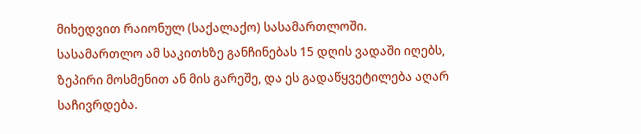მიხედვით რაიონულ (საქალაქო) სასამართლოში. სასამართლო ამ საკითხზე განჩინებას 15 დღის ვადაში იღებს, ზეპირი მოსმენით ან მის გარეშე, და ეს გადაწყვეტილება აღარ საჩივრდება.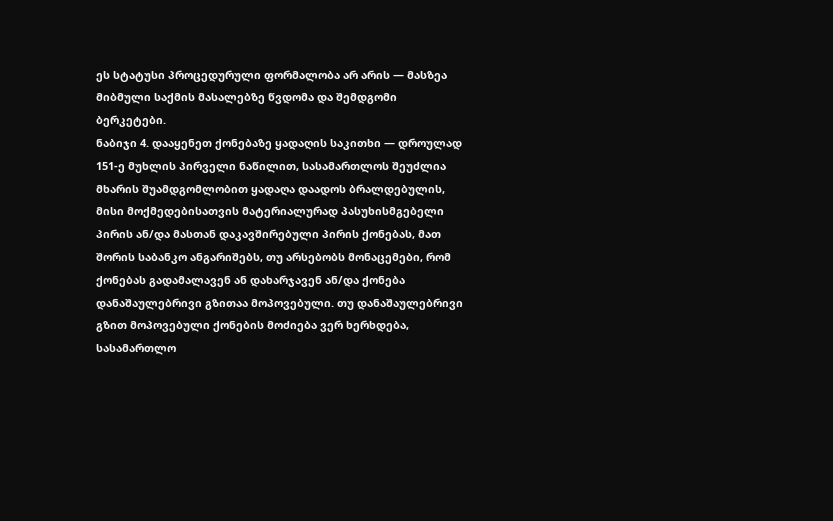ეს სტატუსი პროცედურული ფორმალობა არ არის — მასზეა მიბმული საქმის მასალებზე წვდომა და შემდგომი ბერკეტები.
ნაბიჯი 4. დააყენეთ ქონებაზე ყადაღის საკითხი — დროულად
151-ე მუხლის პირველი ნაწილით, სასამართლოს შეუძლია მხარის შუამდგომლობით ყადაღა დაადოს ბრალდებულის, მისი მოქმედებისათვის მატერიალურად პასუხისმგებელი პირის ან/და მასთან დაკავშირებული პირის ქონებას, მათ შორის საბანკო ანგარიშებს, თუ არსებობს მონაცემები, რომ ქონებას გადამალავენ ან დახარჯავენ ან/და ქონება დანაშაულებრივი გზითაა მოპოვებული. თუ დანაშაულებრივი გზით მოპოვებული ქონების მოძიება ვერ ხერხდება, სასამართლო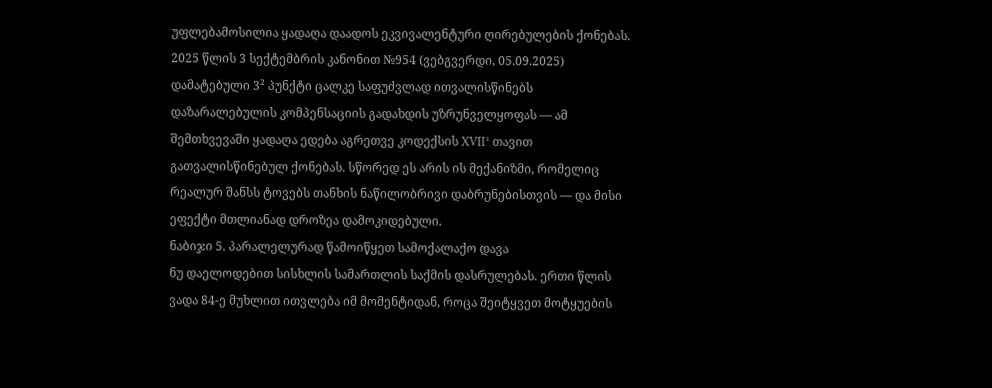უფლებამოსილია ყადაღა დაადოს ეკვივალენტური ღირებულების ქონებას.
2025 წლის 3 სექტემბრის კანონით №954 (ვებგვერდი, 05.09.2025) დამატებული 3² პუნქტი ცალკე საფუძვლად ითვალისწინებს დაზარალებულის კომპენსაციის გადახდის უზრუნველყოფას — ამ შემთხვევაში ყადაღა ედება აგრეთვე კოდექსის XVII¹ თავით გათვალისწინებულ ქონებას. სწორედ ეს არის ის მექანიზმი, რომელიც რეალურ შანსს ტოვებს თანხის ნაწილობრივი დაბრუნებისთვის — და მისი ეფექტი მთლიანად დროზეა დამოკიდებული.
ნაბიჯი 5. პარალელურად წამოიწყეთ სამოქალაქო დავა
ნუ დაელოდებით სისხლის სამართლის საქმის დასრულებას. ერთი წლის ვადა 84-ე მუხლით ითვლება იმ მომენტიდან, როცა შეიტყვეთ მოტყუების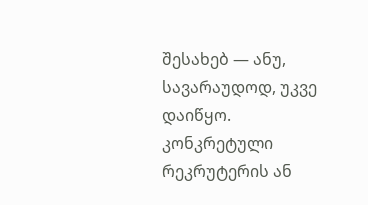შესახებ — ანუ, სავარაუდოდ, უკვე დაიწყო. კონკრეტული რეკრუტერის ან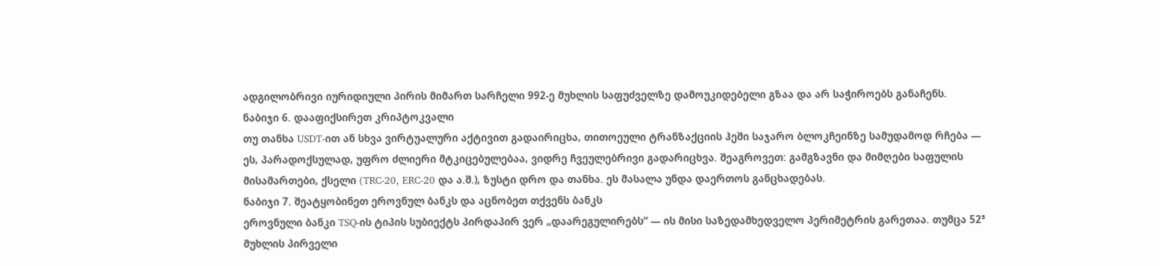ადგილობრივი იურიდიული პირის მიმართ სარჩელი 992-ე მუხლის საფუძველზე დამოუკიდებელი გზაა და არ საჭიროებს განაჩენს.
ნაბიჯი 6. დააფიქსირეთ კრიპტოკვალი
თუ თანხა USDT-ით ან სხვა ვირტუალური აქტივით გადაირიცხა, თითოეული ტრანზაქციის ჰეში საჯარო ბლოკჩეინზე სამუდამოდ რჩება — ეს, პარადოქსულად, უფრო ძლიერი მტკიცებულებაა, ვიდრე ჩვეულებრივი გადარიცხვა. შეაგროვეთ: გამგზავნი და მიმღები საფულის მისამართები, ქსელი (TRC-20, ERC-20 და ა.შ.), ზუსტი დრო და თანხა. ეს მასალა უნდა დაერთოს განცხადებას.
ნაბიჯი 7. შეატყობინეთ ეროვნულ ბანკს და აცნობეთ თქვენს ბანკს
ეროვნული ბანკი TSQ-ის ტიპის სუბიექტს პირდაპირ ვერ „დაარეგულირებს“ — ის მისი საზედამხედველო პერიმეტრის გარეთაა. თუმცა 52⁵ მუხლის პირველი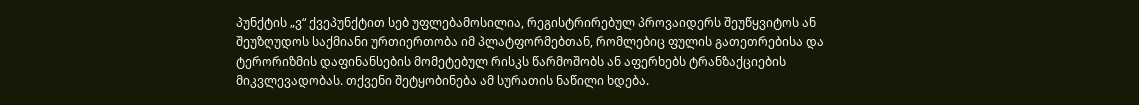პუნქტის „ვ“ ქვეპუნქტით სებ უფლებამოსილია, რეგისტრირებულ პროვაიდერს შეუწყვიტოს ან შეუზღუდოს საქმიანი ურთიერთობა იმ პლატფორმებთან, რომლებიც ფულის გათეთრებისა და ტერორიზმის დაფინანსების მომეტებულ რისკს წარმოშობს ან აფერხებს ტრანზაქციების მიკვლევადობას. თქვენი შეტყობინება ამ სურათის ნაწილი ხდება.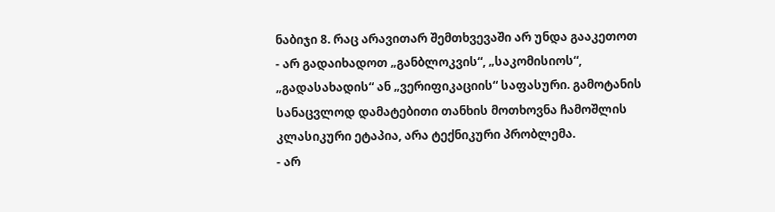ნაბიჯი 8. რაც არავითარ შემთხვევაში არ უნდა გააკეთოთ
- არ გადაიხადოთ „განბლოკვის“, „საკომისიოს“, „გადასახადის“ ან „ვერიფიკაციის“ საფასური. გამოტანის სანაცვლოდ დამატებითი თანხის მოთხოვნა ჩამოშლის კლასიკური ეტაპია, არა ტექნიკური პრობლემა.
- არ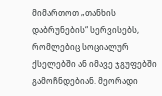მიმართოთ „თანხის დაბრუნების“ სერვისებს, რომლებიც სოციალურ ქსელებში ან იმავე ჯგუფებში გამოჩნდებიან. მეორადი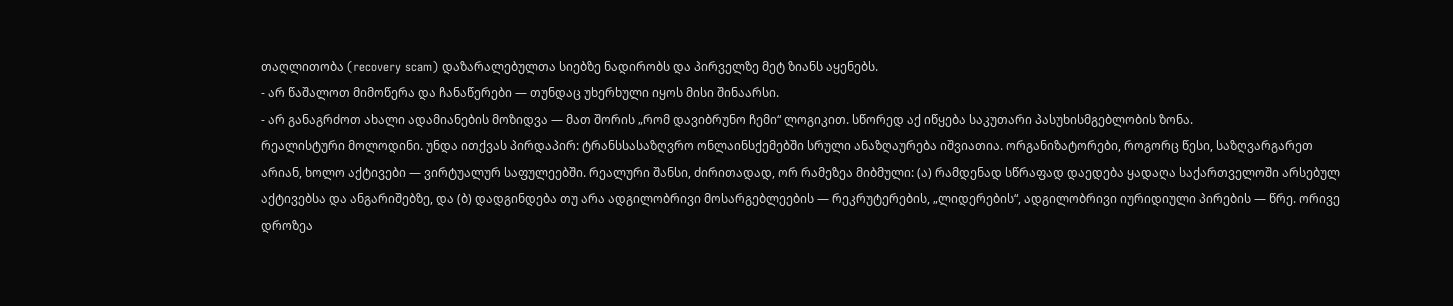თაღლითობა (recovery scam) დაზარალებულთა სიებზე ნადირობს და პირველზე მეტ ზიანს აყენებს.
- არ წაშალოთ მიმოწერა და ჩანაწერები — თუნდაც უხერხული იყოს მისი შინაარსი.
- არ განაგრძოთ ახალი ადამიანების მოზიდვა — მათ შორის „რომ დავიბრუნო ჩემი“ ლოგიკით. სწორედ აქ იწყება საკუთარი პასუხისმგებლობის ზონა.
რეალისტური მოლოდინი. უნდა ითქვას პირდაპირ: ტრანსსასაზღვრო ონლაინსქემებში სრული ანაზღაურება იშვიათია. ორგანიზატორები, როგორც წესი, საზღვარგარეთ არიან, ხოლო აქტივები — ვირტუალურ საფულეებში. რეალური შანსი, ძირითადად, ორ რამეზეა მიბმული: (ა) რამდენად სწრაფად დაედება ყადაღა საქართველოში არსებულ აქტივებსა და ანგარიშებზე, და (ბ) დადგინდება თუ არა ადგილობრივი მოსარგებლეების — რეკრუტერების, „ლიდერების“, ადგილობრივი იურიდიული პირების — წრე. ორივე დროზეა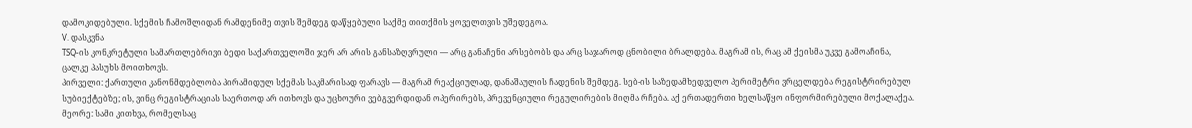დამოკიდებული. სქემის ჩამოშლიდან რამდენიმე თვის შემდეგ დაწყებული საქმე თითქმის ყოველთვის უშედეგოა.
V. დასკვნა
TSQ-ის კონკრეტული სამართლებრივი ბედი საქართველოში ჯერ არ არის განსაზღვრული — არც განაჩენი არსებობს და არც საჯაროდ ცნობილი ბრალდება. მაგრამ ის, რაც ამ ქეისმა უკვე გამოაჩინა, ცალკე პასუხს მოითხოვს.
პირველი: ქართული კანონმდებლობა პირამიდულ სქემას საკმარისად ფარავს — მაგრამ რეაქციულად, დანაშაულის ჩადენის შემდეგ. სებ-ის საზედამხედველო პერიმეტრი ვრცელდება რეგისტრირებულ სუბიექტებზე; ის, ვინც რეგისტრაციას საერთოდ არ ითხოვს და უცხოური ვებგვერდიდან ოპერირებს, პრევენციული რეგულირების მიღმა რჩება. აქ ერთადერთი ხელსაწყო ინფორმირებული მოქალაქეა.
მეორე: სამი კითხვა, რომელსაც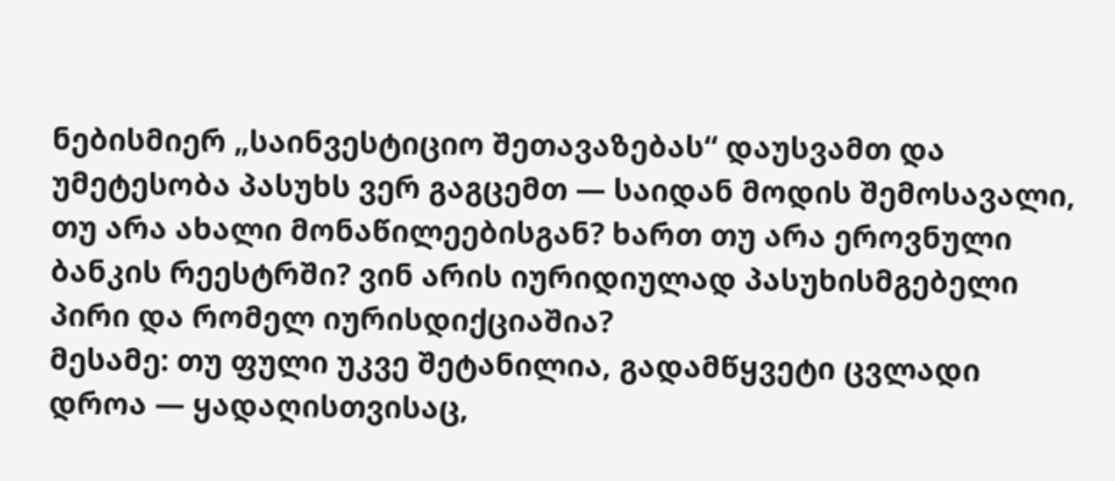ნებისმიერ „საინვესტიციო შეთავაზებას“ დაუსვამთ და უმეტესობა პასუხს ვერ გაგცემთ — საიდან მოდის შემოსავალი, თუ არა ახალი მონაწილეებისგან? ხართ თუ არა ეროვნული ბანკის რეესტრში? ვინ არის იურიდიულად პასუხისმგებელი პირი და რომელ იურისდიქციაშია?
მესამე: თუ ფული უკვე შეტანილია, გადამწყვეტი ცვლადი დროა — ყადაღისთვისაც,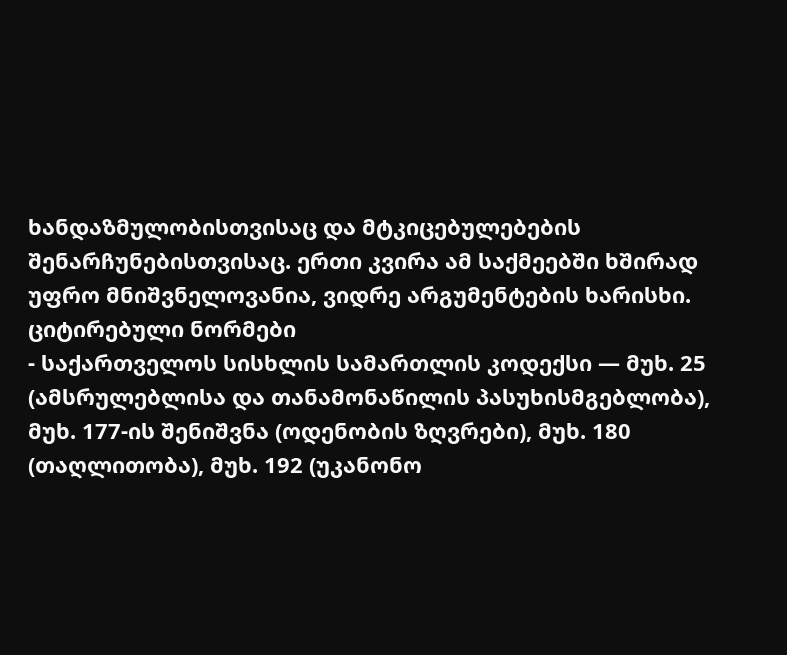ხანდაზმულობისთვისაც და მტკიცებულებების შენარჩუნებისთვისაც. ერთი კვირა ამ საქმეებში ხშირად უფრო მნიშვნელოვანია, ვიდრე არგუმენტების ხარისხი.
ციტირებული ნორმები
- საქართველოს სისხლის სამართლის კოდექსი — მუხ. 25 (ამსრულებლისა და თანამონაწილის პასუხისმგებლობა), მუხ. 177-ის შენიშვნა (ოდენობის ზღვრები), მუხ. 180 (თაღლითობა), მუხ. 192 (უკანონო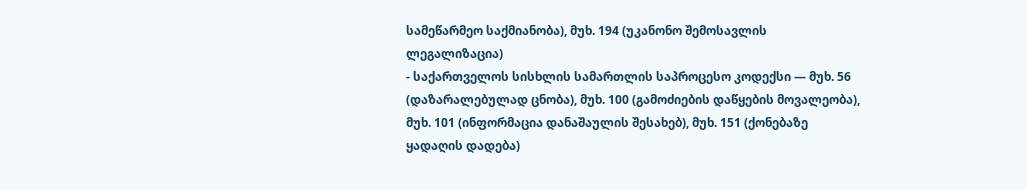სამეწარმეო საქმიანობა), მუხ. 194 (უკანონო შემოსავლის ლეგალიზაცია)
- საქართველოს სისხლის სამართლის საპროცესო კოდექსი — მუხ. 56 (დაზარალებულად ცნობა), მუხ. 100 (გამოძიების დაწყების მოვალეობა), მუხ. 101 (ინფორმაცია დანაშაულის შესახებ), მუხ. 151 (ქონებაზე ყადაღის დადება)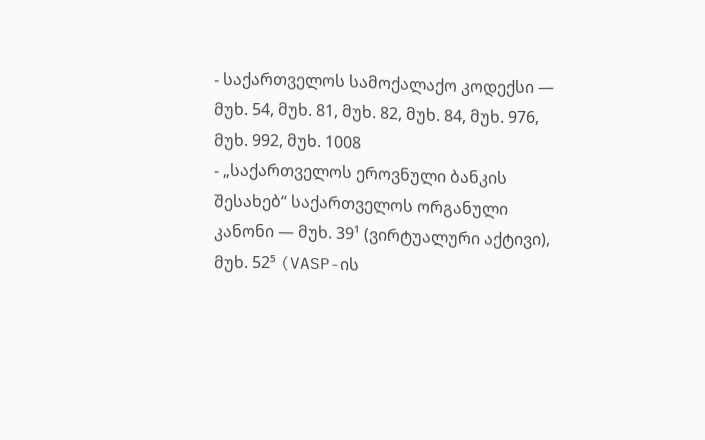- საქართველოს სამოქალაქო კოდექსი — მუხ. 54, მუხ. 81, მუხ. 82, მუხ. 84, მუხ. 976, მუხ. 992, მუხ. 1008
- „საქართველოს ეროვნული ბანკის შესახებ“ საქართველოს ორგანული კანონი — მუხ. 39¹ (ვირტუალური აქტივი), მუხ. 52⁵ (VASP-ის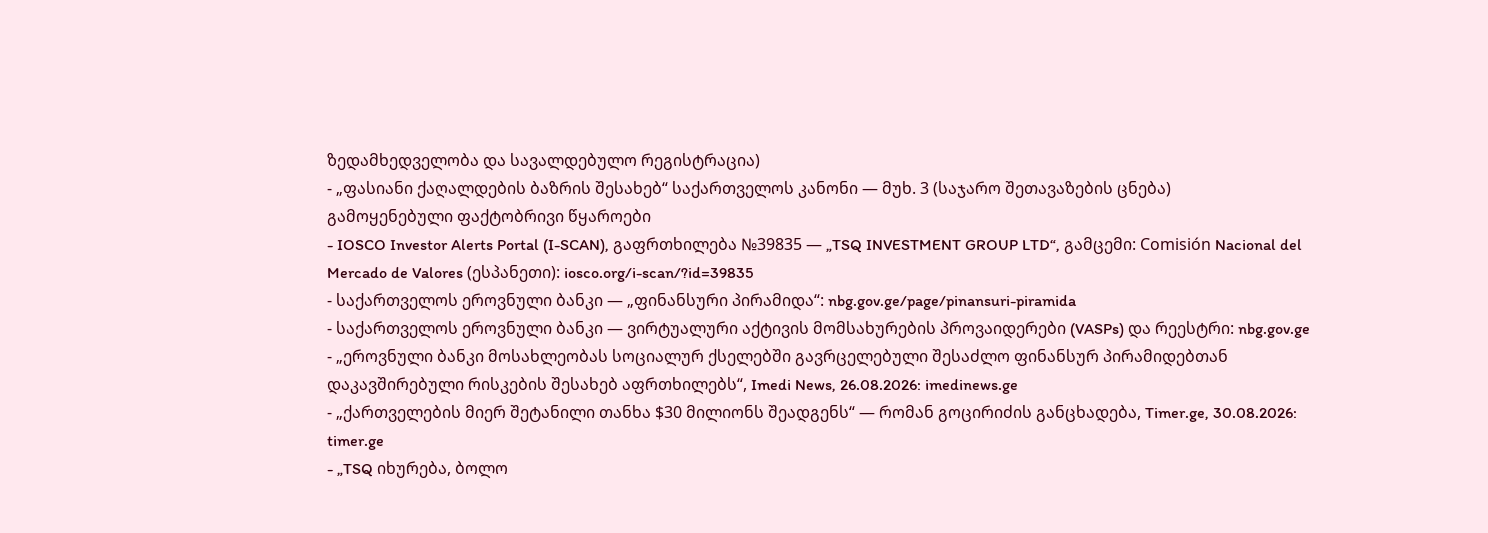ზედამხედველობა და სავალდებულო რეგისტრაცია)
- „ფასიანი ქაღალდების ბაზრის შესახებ“ საქართველოს კანონი — მუხ. 3 (საჯარო შეთავაზების ცნება)
გამოყენებული ფაქტობრივი წყაროები
- IOSCO Investor Alerts Portal (I-SCAN), გაფრთხილება №39835 — „TSQ INVESTMENT GROUP LTD“, გამცემი: Comisión Nacional del Mercado de Valores (ესპანეთი): iosco.org/i-scan/?id=39835
- საქართველოს ეროვნული ბანკი — „ფინანსური პირამიდა“: nbg.gov.ge/page/pinansuri-piramida
- საქართველოს ეროვნული ბანკი — ვირტუალური აქტივის მომსახურების პროვაიდერები (VASPs) და რეესტრი: nbg.gov.ge
- „ეროვნული ბანკი მოსახლეობას სოციალურ ქსელებში გავრცელებული შესაძლო ფინანსურ პირამიდებთან დაკავშირებული რისკების შესახებ აფრთხილებს“, Imedi News, 26.08.2026: imedinews.ge
- „ქართველების მიერ შეტანილი თანხა $30 მილიონს შეადგენს“ — რომან გოცირიძის განცხადება, Timer.ge, 30.08.2026: timer.ge
- „TSQ იხურება, ბოლო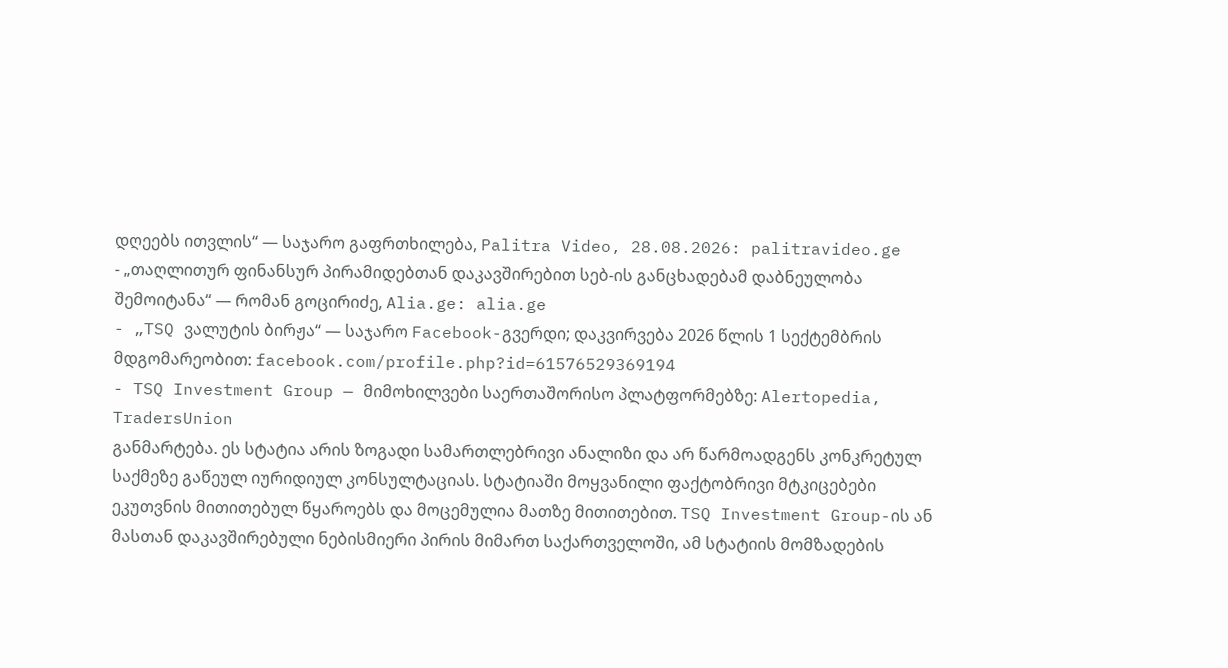დღეებს ითვლის“ — საჯარო გაფრთხილება, Palitra Video, 28.08.2026: palitravideo.ge
- „თაღლითურ ფინანსურ პირამიდებთან დაკავშირებით სებ-ის განცხადებამ დაბნეულობა შემოიტანა“ — რომან გოცირიძე, Alia.ge: alia.ge
- „TSQ ვალუტის ბირჟა“ — საჯარო Facebook-გვერდი; დაკვირვება 2026 წლის 1 სექტემბრის მდგომარეობით: facebook.com/profile.php?id=61576529369194
- TSQ Investment Group — მიმოხილვები საერთაშორისო პლატფორმებზე: Alertopedia, TradersUnion
განმარტება. ეს სტატია არის ზოგადი სამართლებრივი ანალიზი და არ წარმოადგენს კონკრეტულ საქმეზე გაწეულ იურიდიულ კონსულტაციას. სტატიაში მოყვანილი ფაქტობრივი მტკიცებები ეკუთვნის მითითებულ წყაროებს და მოცემულია მათზე მითითებით. TSQ Investment Group-ის ან მასთან დაკავშირებული ნებისმიერი პირის მიმართ საქართველოში, ამ სტატიის მომზადების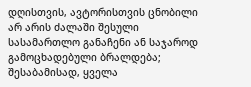დღისთვის, ავტორისთვის ცნობილი არ არის ძალაში შესული სასამართლო განაჩენი ან საჯაროდ გამოცხადებული ბრალდება; შესაბამისად, ყველა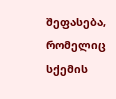შეფასება, რომელიც სქემის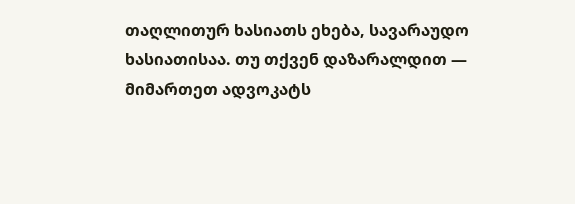თაღლითურ ხასიათს ეხება, სავარაუდო ხასიათისაა. თუ თქვენ დაზარალდით — მიმართეთ ადვოკატს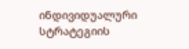ინდივიდუალური სტრატეგიის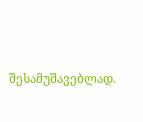შესამუშავებლად.